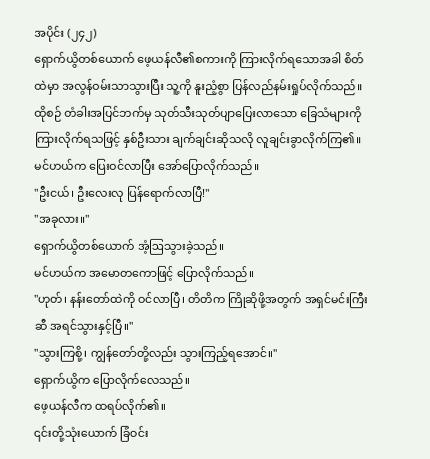အပိုင်း (၂၄၂)
ရှောက်ယွိတစ်ယောက် ဖေ့ယန်လီ၏စကားကို ကြားလိုက်ရသောအခါ စိတ်ထဲမှာ အလွန်ဝမ်းသာသွားပြီး သူ့ကို နူးညံ့စွာ ပြန်လည်နမ်းရှုပ်လိုက်သည်။
ထိုစဉ် တံခါးအပြင်ဘက်မှ သုတ်သီးသုတ်ပျာပြေးလာသော ခြေသံများကို ကြားလိုက်ရသဖြင့် နှစ်ဦးသား ချက်ချင်းဆိုသလို လူချင်းခွာလိုက်ကြ၏။
မင်ဟယ်က ပြေးဝင်လာပြီး အော်ပြောလိုက်သည်။
"ဦးငယ်၊ ဦးလေးလု ပြန်ရောက်လာပြီ!"
"အခုလား။"
ရှောက်ယွိတစ်ယောက် အံ့ဩသွားခဲ့သည်။
မင်ဟယ်က အမောတကောဖြင့် ပြောလိုက်သည်။
"ဟုတ်၊ နန်းတော်ထဲကို ဝင်လာပြီ၊ တိတိက ကြိုဆိုဖို့အတွက် အရှင်မင်းကြီးဆီ အရင်သွားနှင့်ပြီ။"
"သွားကြစို့၊ ကျွန်တော်တို့လည်း သွားကြည့်ရအောင်။"
ရှောက်ယွိက ပြောလိုက်လေသည်။
ဖေ့ယန်လီက ထရပ်လိုက်၏။
၎င်းတို့သုံးယောက် ခြံဝင်း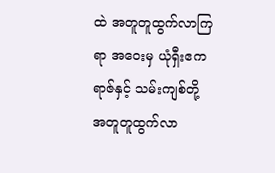ထဲ အတူတူထွက်လာကြရာ အဝေးမှ ယုံရှီးဧကရာဇ်နှင့် သမ်းကျစ်တို့ အတူတူထွက်လာ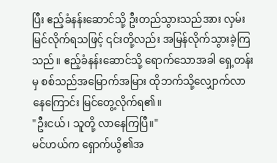ပြီး ဧည့်ခံနန်းဆောင်သို့ ဦးတည်သွားသည်အား လှမ်းမြင်လိုက်ရသဖြင့် ၎င်းတို့လည်း အမြန်လိုက်သွားခဲ့ကြသည်။ ဧည့်ခံနန်းဆောင်သို့ ရောက်သောအခါ ရှေ့တန်းမှ စစ်သည်အမြောက်အမြား ထိုဘက်သို့လျှောက်လာနေကြောင်း မြင်တွေ့လိုက်ရ၏။
"ဦးငယ်၊ သူတို့ လာနေကြပြီ။"
မင်ဟယ်က ရှောက်ယွိ၏အ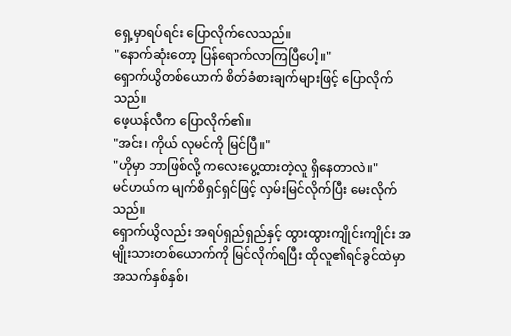ရှေ့မှာရပ်ရင်း ပြောလိုက်လေသည်။
"နောက်ဆုံးတော့ ပြန်ရောက်လာကြပြီပေါ့။"
ရှောက်ယွိတစ်ယောက် စိတ်ခံစားချက်များဖြင့် ပြောလိုက်သည်။
ဖေ့ယန်လီက ပြောလိုက်၏။
"အင်း၊ ကိုယ် လုမင်ကို မြင်ပြီ။"
"ဟိုမှာ ဘာဖြစ်လို့ ကလေးပွေ့ထားတဲ့လူ ရှိနေတာလဲ။"
မင်ဟယ်က မျက်စိရှင်ရှင်ဖြင့် လှမ်းမြင်လိုက်ပြီး မေးလိုက်သည်။
ရှောက်ယွိလည်း အရပ်ရှည်ရှည်နှင့် ထွားထွားကျိုင်းကျိုင်း အမျိုးသားတစ်ယောက်ကို မြင်လိုက်ရပြီး ထိုလူ၏ရင်ခွင်ထဲမှာ အသက်နှစ်နှစ်၊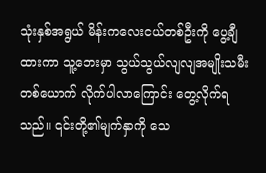သုံးနှစ်အရွယ် မိန်းကလေးငယ်တစ်ဦးကို ပွေ့ချီထားကာ သူ့ဘေးမှာ သွယ်သွယ်လျလျအမျိုးသမီးတစ်ယောက် လိုက်ပါလာကြောင်း တွေ့လိုက်ရသည်။ ၎င်းတို့၏မျက်နှာကို သေ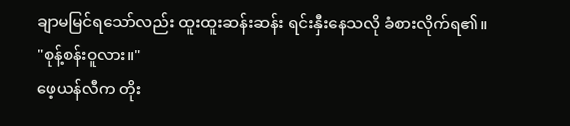ချာမမြင်ရသော်လည်း ထူးထူးဆန်းဆန်း ရင်းနှီးနေသလို ခံစားလိုက်ရ၏။
"စုန့်စန်းဝူလား။"
ဖေ့ယန်လီက တိုး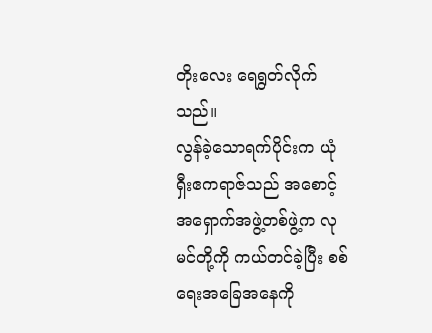တိုးလေး ရေရွတ်လိုက်သည်။
လွန်ခဲ့သောရက်ပိုင်းက ယုံရှီးဧကရာဇ်သည် အစောင့်အရှောက်အဖွဲ့တစ်ဖွဲ့က လုမင်တို့ကို ကယ်တင်ခဲ့ပြီး စစ်ရေးအခြေအနေကို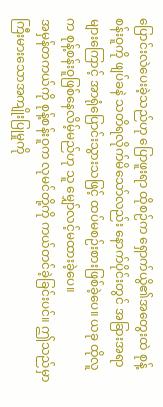ပြောင်းလဲပေးခဲ့သည်ဟု ပြောဖူးရာ ထိုစဉ်က ရှောက်ယွိ၏အတွေးထဲ စုန့်စန်းဝူကို ဖျပ်ခနဲ သတိရလိုက်မိသော်လည်း နောက်ပိုင်းတွင် အခြားအရာများကြောင့် အာရုံပြောင်းသွားသဖြင့် ထပ်မစဉ်းစားဖြစ်ခဲ့ပေ။ ယခု ထိုလူက စုန့်စန်းဝူဖြစ်နေလိမ့်မည်ဟု သူ မျှော်လင့်မထားခဲ့ပေ။
အမှန်တကယ်ကို စုန့်စန်းဝူက လုမင်တို့ကို ကယ်တင်ခဲ့ခြင်းပင်။ ဤသည်မှာ ကြီးမားသောအကျိုးပြုမှုကို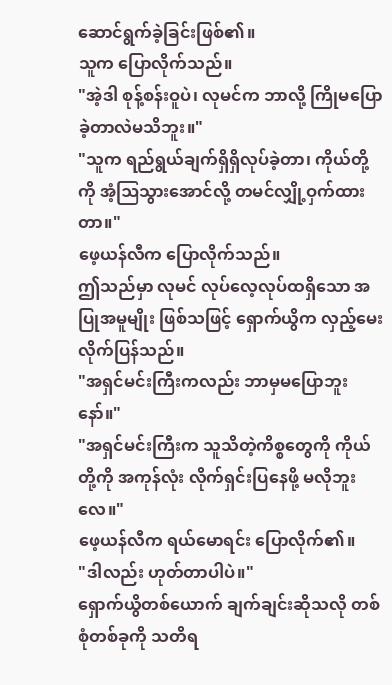ဆောင်ရွက်ခဲ့ခြင်းဖြစ်၏။
သူက ပြောလိုက်သည်။
"အဲ့ဒါ စုန့်စန်းဝူပဲ၊ လုမင်က ဘာလို့ ကြိုမပြောခဲ့တာလဲမသိဘူး။"
"သူက ရည်ရွယ်ချက်ရှိရှိလုပ်ခဲ့တာ၊ ကိုယ်တို့ကို အံ့ဩသွားအောင်လို့ တမင်လျှို့ဝှက်ထားတာ။"
ဖေ့ယန်လီက ပြောလိုက်သည်။
ဤသည်မှာ လုမင် လုပ်လေ့လုပ်ထရှိသော အပြုအမူမျိုး ဖြစ်သဖြင့် ရှောက်ယွိက လှည့်မေးလိုက်ပြန်သည်။
"အရှင်မင်းကြီးကလည်း ဘာမှမပြောဘူးနော်။"
"အရှင်မင်းကြီးက သူသိတဲ့ကိစ္စတွေကို ကိုယ်တို့ကို အကုန်လုံး လိုက်ရှင်းပြနေဖို့ မလိုဘူးလေ။"
ဖေ့ယန်လီက ရယ်မောရင်း ပြောလိုက်၏။
"ဒါလည်း ဟုတ်တာပါပဲ။"
ရှောက်ယွိတစ်ယောက် ချက်ချင်းဆိုသလို တစ်စုံတစ်ခုကို သတိရ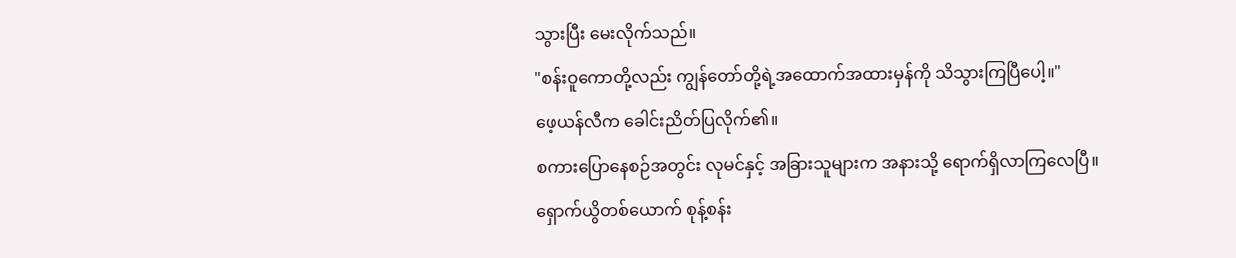သွားပြီး မေးလိုက်သည်။
"စန်းဝူကောတို့လည်း ကျွန်တော်တို့ရဲ့အထောက်အထားမှန်ကို သိသွားကြပြီပေါ့။"
ဖေ့ယန်လီက ခေါင်းညိတ်ပြလိုက်၏။
စကားပြောနေစဉ်အတွင်း လုမင်နှင့် အခြားသူများက အနားသို့ ရောက်ရှိလာကြလေပြီ။
ရှောက်ယွိတစ်ယောက် စုန့်စန်း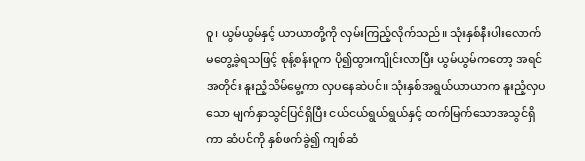ဝူ၊ ယွမ်ယွမ်နှင့် ယာယာတို့ကို လှမ်းကြည့်လိုက်သည်။ သုံးနှစ်နီးပါးလောက် မတွေ့ခဲ့ရသဖြင့် စုန့်စန်းဝူက ပို၍ထွားကျိုင်းလာပြီး ယွမ်ယွမ်ကတော့ အရင်အတိုင်း နူးညံ့သိမ်မွေ့ကာ လှပနေဆဲပင်။ သုံးနှစ်အရွယ်ယာယာက နူးညံ့လှပသော မျက်နှာသွင်ပြင်ရှိပြီး ငယ်ငယ်ရွယ်ရွယ်နှင့် ထက်မြက်သောအသွင်ရှိကာ ဆံပင်ကို နှစ်ဖက်ခွဲ၍ ကျစ်ဆံ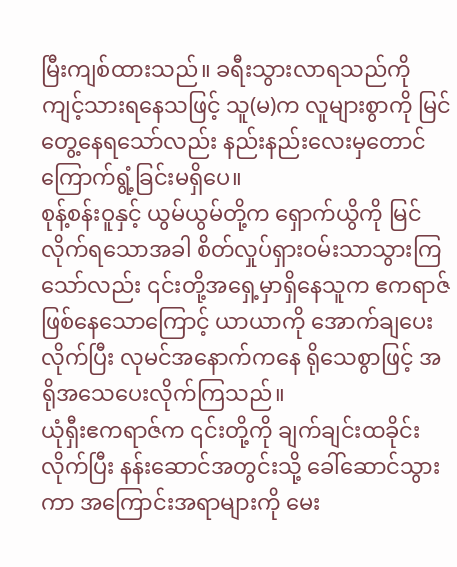မြီးကျစ်ထားသည်။ ခရီးသွားလာရသည်ကို ကျင့်သားရနေသဖြင့် သူ(မ)က လူများစွာကို မြင်တွေ့နေရသော်လည်း နည်းနည်းလေးမှတောင် ကြောက်ရွံ့ခြင်းမရှိပေ။
စုန့်စန်းဝူနှင့် ယွမ်ယွမ်တို့က ရှောက်ယွိကို မြင်လိုက်ရသောအခါ စိတ်လှုပ်ရှားဝမ်းသာသွားကြသော်လည်း ၎င်းတို့အရှေ့မှာရှိနေသူက ဧကရာဇ်ဖြစ်နေသောကြောင့် ယာယာကို အောက်ချပေးလိုက်ပြီး လုမင်အနောက်ကနေ ရိုသေစွာဖြင့် အရိုအသေပေးလိုက်ကြသည်။
ယုံရှီးဧကရာဇ်က ၎င်းတို့ကို ချက်ချင်းထခိုင်းလိုက်ပြီး နန်းဆောင်အတွင်းသို့ ခေါ်ဆောင်သွားကာ အကြောင်းအရာများကို မေး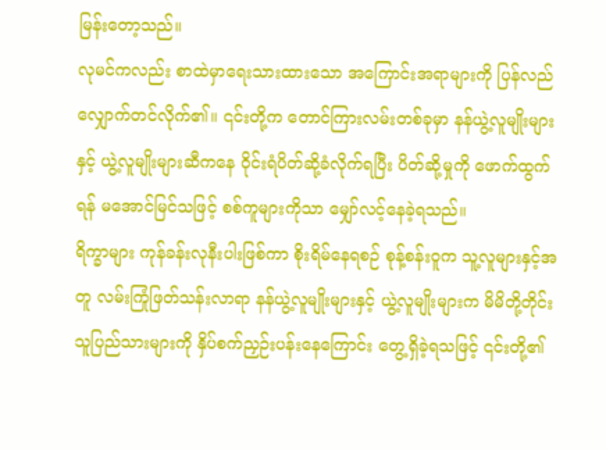မြန်းတော့သည်။
လုမင်ကလည်း စာထဲမှာရေးသားထားသော အကြောင်းအရာများကို ပြန်လည်လျှောက်တင်လိုက်၏။ ၎င်းတို့က တောင်ကြားလမ်းတစ်ခုမှာ နန်ယွဲ့လူမျိုးများနှင့် ယွဲ့လူမျိုးများဆီကနေ ဝိုင်းရံပိတ်ဆို့ခံလိုက်ရပြီး ပိတ်ဆို့မှုကို ဖောက်ထွက်ရန် မအောင်မြင်သဖြင့် စစ်ကူများကိုသာ မျှော်လင့်နေခဲ့ရသည်။
ရိက္ခာများ ကုန်ခန်းလုနီးပါးဖြစ်ကာ စိုးရိမ်နေရစဉ် စုန့်စန်းဝူက သူ့လူများနှင့်အတူ လမ်းကြုံဖြတ်သန်းလာရာ နန်ယွဲ့လူမျိုးများနှင့် ယွဲ့လူမျိုးများက မိမိတို့တိုင်းသူပြည်သားများကို နှိပ်စက်ညှဉ်းပန်းနေကြောင်း တွေ့ရှိခဲ့ရသဖြင့် ၎င်းတို့၏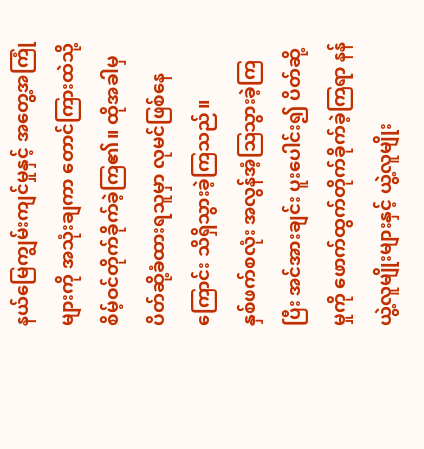နယ်မြေကျွမ်းကျင်မှုနှင့် အတွေ့အကြုံများကို အသုံးချကာ တောင်ကြားထဲသို့ စိမ့်ဝင်တိုက်ခိုက်ခဲ့ကြ၏။ ထိုအခါမှ ပိတ်ဆို့ခံထားရသူမှာ လုမင်ဖြစ်နေကြောင်း သိရှိသွားခဲ့ကြသည်။
နှစ်ဖက်စလုံး အလွန်အံ့ဩသွားခဲ့ကြပြီး အင်အားချင်း ပူးပေါင်း၍ ပိတ်ဆို့မှုကို ဖောက်ထွက်တိုက်ခိုက်ခဲ့ကြရာ နန်ယွဲ့လူမျိုးများနှင့် ယွဲ့လူမျိုး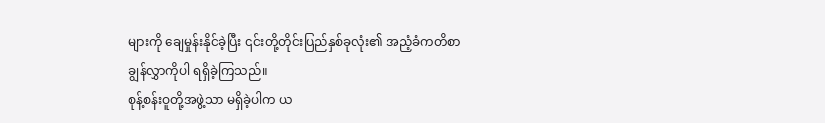များကို ချေမှုန်းနိုင်ခဲ့ပြီး ၎င်းတို့တိုင်းပြည်နှစ်ခုလုံး၏ အညံ့ခံကတိစာချွန်လွှာကိုပါ ရရှိခဲ့ကြသည်။
စုန့်စန်းဝူတို့အဖွဲ့သာ မရှိခဲ့ပါက ယ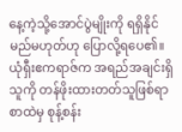နေ့ကဲ့သို့အောင်ပွဲမျိုးကို ရရှိနိုင်မည်မဟုတ်ဟု ပြောလို့ရပေ၏။
ယုံရှီးဧကရာဇ်က အရည်အချင်းရှိသူကို တန်ဖိုးထားတတ်သူဖြစ်ရာ စာထဲမှ စုန့်စန်း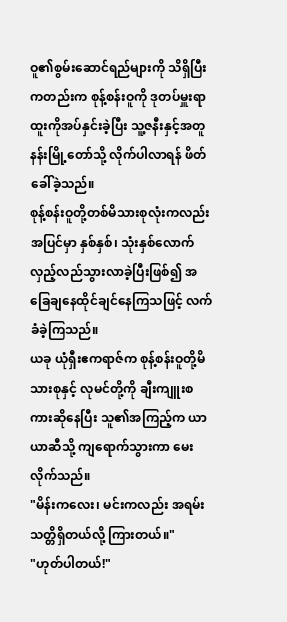ဝူ၏စွမ်းဆောင်ရည်များကို သိရှိပြီးကတည်းက စုန့်စန်းဝူကို ဒုတပ်မှူးရာထူးကိုအပ်နှင်းခဲ့ပြီး သူ့ဇနီးနှင့်အတူ နန်းမြို့တော်သို့ လိုက်ပါလာရန် ဖိတ်ခေါ်ခဲ့သည်။
စုန့်စန်းဝူတို့တစ်မိသားစုလုံးကလည်း အပြင်မှာ နှစ်နှစ်၊ သုံးနှစ်လောက် လှည့်လည်သွားလာခဲ့ပြီးဖြစ်၍ အခြေချနေထိုင်ချင်နေကြသဖြင့် လက်ခံခဲ့ကြသည်။
ယခု ယုံရှီးဧကရာဇ်က စုန့်စန်းဝူတို့မိသားစုနှင့် လုမင်တို့ကို ချီးကျူးစကားဆိုနေပြီး သူ၏အကြည့်က ယာယာဆီသို့ ကျရောက်သွားကာ မေးလိုက်သည်။
"မိန်းကလေး၊ မင်းကလည်း အရမ်းသတ္တိရှိတယ်လို့ ကြားတယ်။"
"ဟုတ်ပါတယ်!"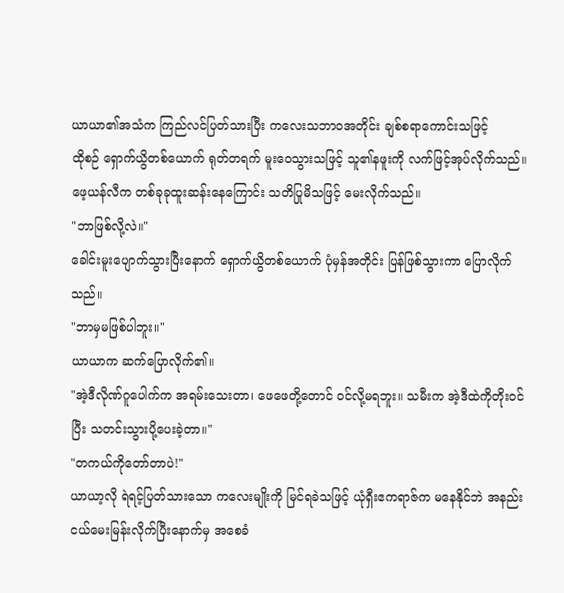ယာယာ၏အသံက ကြည်လင်ပြတ်သားပြီး ကလေးသဘာဝအတိုင်း ချစ်စရာကောင်းသဖြင့်
ထိုစဉ် ရှောက်ယွိတစ်ယောက် ရုတ်တရက် မူးဝေသွားသဖြင့် သူ၏နဖူးကို လက်ဖြင့်အုပ်လိုက်သည်။
ဖေ့ယန်လီက တစ်ခုခုထူးဆန်းနေကြောင်း သတိပြုမိသဖြင့် မေးလိုက်သည်။
"ဘာဖြစ်လို့လဲ။"
ခေါင်းမူးပျောက်သွားပြီးနောက် ရှောက်ယွိတစ်ယောက် ပုံမှန်အတိုင်း ပြန်ဖြစ်သွားကာ ပြောလိုက်သည်။
"ဘာမှမဖြစ်ပါဘူး။"
ယာယာက ဆက်ပြောလိုက်၏။
"အဲ့ဒီလိုဏ်ဂူပေါက်က အရမ်းသေးတာ၊ ဖေဖေတို့တောင် ဝင်လို့မရဘူး။ သမီးက အဲ့ဒီထဲကိုတိုးဝင်ပြီး သတင်းသွားပို့ပေးခဲ့တာ။"
"တကယ်ကိုတော်တာပဲ!"
ယာယာ့လို ရဲရင့်ပြတ်သားသော ကလေးမျိုးကို မြင်ရခဲသဖြင့် ယုံရှီးဧကရာဇ်က မနေနိုင်ဘဲ အနည်းငယ်မေးမြန်းလိုက်ပြီးနောက်မှ အစေခံ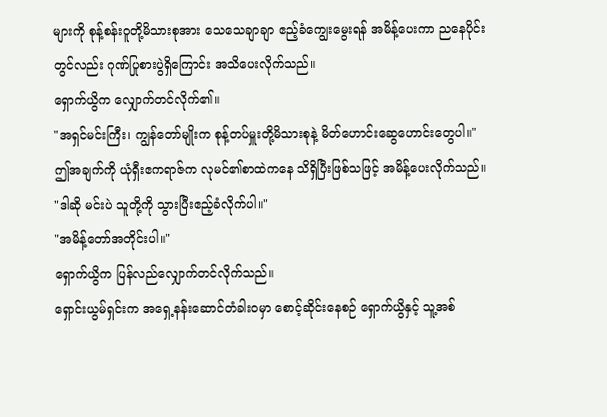များကို စုန့်စန်းဝူတို့မိသားစုအား သေသေချာချာ ဧည့်ခံကျွေးမွေးရန် အမိန့်ပေးကာ ညနေပိုင်းတွင်လည်း ဂုဏ်ပြုစားပွဲရှိကြောင်း အသိပေးလိုက်သည်။
ရှောက်ယွိက လျှောက်တင်လိုက်၏။
"အရှင်မင်းကြီး၊ ကျွန်တော်မျိုးက စုန့်တပ်မှူးတို့မိသားစုနဲ့ မိတ်ဟောင်းဆွေဟောင်းတွေပါ။"
ဤအချက်ကို ယုံရှီးဧကရာဇ်က လုမင်၏စာထဲကနေ သိရှိပြီးဖြစ်သဖြင့် အမိန့်ပေးလိုက်သည်။
"ဒါဆို မင်းပဲ သူတို့ကို သွားပြီးဧည့်ခံလိုက်ပါ။"
"အမိန့်တော်အတိုင်းပါ။"
ရှောက်ယွိက ပြန်လည်လျှောက်တင်လိုက်သည်။
ရှောင်းယွမ်ရှင်းက အရှေ့နန်းဆောင်တံခါးဝမှာ စောင့်ဆိုင်းနေစဉ် ရှောက်ယွိနှင့် သူ့အစ်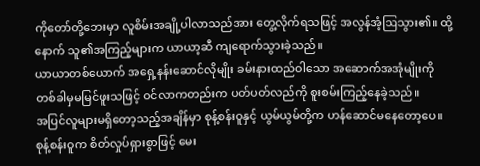ကိုတော်တို့ဘေးမှာ လူစိမ်းအချို့ပါလာသည်အား တွေ့လိုက်ရသဖြင့် အလွန်အံ့ဩသွား၏။ ထို့နောက် သူ၏အကြည့်များက ယာယာ့ဆီ ကျရောက်သွားခဲ့သည်။
ယာယာတစ်ယောက် အရှေ့နန်းဆောင်လိုမျိုး ခမ်းနားထည်ဝါသော အဆောက်အအုံမျိုးကို တစ်ခါမှမမြင်ဖူးသဖြင့် ဝင်လာကတည်းက ပတ်ပတ်လည်ကို စူးစမ်းကြည့်နေခဲ့သည်။
အပြင်လူများမရှိတော့သည့်အချိန်မှာ စုန့်စန်းဝူနှင့် ယွမ်ယွမ်တို့က ဟန်ဆောင်မနေတော့ပေ။
စုန့်စန်းဝူက စိတ်လှုပ်ရှားစွာဖြင့် မေး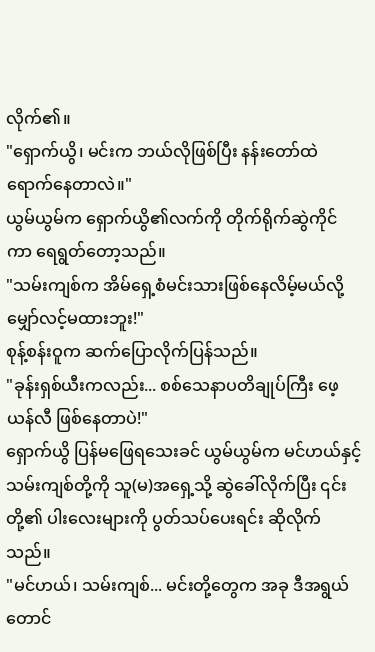လိုက်၏။
"ရှောက်ယွိ၊ မင်းက ဘယ်လိုဖြစ်ပြီး နန်းတော်ထဲရောက်နေတာလဲ။"
ယွမ်ယွမ်က ရှောက်ယွိ၏လက်ကို တိုက်ရိုက်ဆွဲကိုင်ကာ ရေရွတ်တော့သည်။
"သမ်းကျစ်က အိမ်ရှေ့စံမင်းသားဖြစ်နေလိမ့်မယ်လို့ မျှော်လင့်မထားဘူး!"
စုန့်စန်းဝူက ဆက်ပြောလိုက်ပြန်သည်။
"ခုန်းရှစ်ယီးကလည်း... စစ်သေနာပတိချုပ်ကြီး ဖေ့ယန်လီ ဖြစ်နေတာပဲ!"
ရှောက်ယွိ ပြန်မဖြေရသေးခင် ယွမ်ယွမ်က မင်ဟယ်နှင့် သမ်းကျစ်တို့ကို သူ(မ)အရှေ့သို့ ဆွဲခေါ်လိုက်ပြီး ၎င်းတို့၏ ပါးလေးများကို ပွတ်သပ်ပေးရင်း ဆိုလိုက်သည်။
"မင်ဟယ်၊ သမ်းကျစ်... မင်းတို့တွေက အခု ဒီအရွယ်တောင်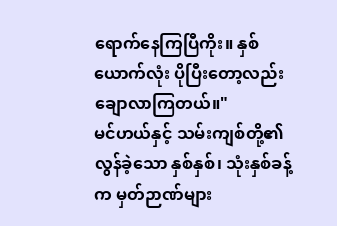ရောက်နေကြပြီကိုး။ နှစ်ယောက်လုံး ပိုပြီးတော့လည်း ချောလာကြတယ်။"
မင်ဟယ်နှင့် သမ်းကျစ်တို့၏ လွန်ခဲ့သော နှစ်နှစ်၊ သုံးနှစ်ခန့်က မှတ်ဉာဏ်များ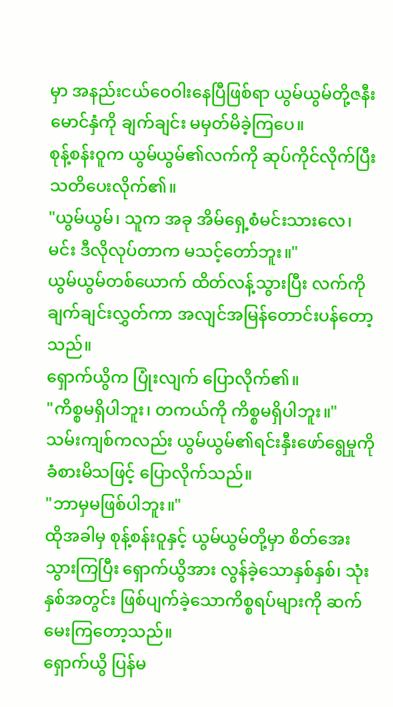မှာ အနည်းငယ်ဝေဝါးနေပြီဖြစ်ရာ ယွမ်ယွမ်တို့ဇနီးမောင်နှံကို ချက်ချင်း မမှတ်မိခဲ့ကြပေ။
စုန့်စန်းဝူက ယွမ်ယွမ်၏လက်ကို ဆုပ်ကိုင်လိုက်ပြီး သတိပေးလိုက်၏။
"ယွမ်ယွမ်၊ သူက အခု အိမ်ရှေ့စံမင်းသားလေ၊ မင်း ဒီလိုလုပ်တာက မသင့်တော်ဘူး။"
ယွမ်ယွမ်တစ်ယောက် ထိတ်လန့်သွားပြီး လက်ကို ချက်ချင်းလွှတ်ကာ အလျင်အမြန်တောင်းပန်တော့သည်။
ရှောက်ယွိက ပြုံးလျက် ပြောလိုက်၏။
"ကိစ္စမရှိပါဘူး၊ တကယ်ကို ကိစ္စမရှိပါဘူး။"
သမ်းကျစ်ကလည်း ယွမ်ယွမ်၏ရင်းနှီးဖော်ရွေမှုကို ခံစားမိသဖြင့် ပြောလိုက်သည်။
"ဘာမှမဖြစ်ပါဘူး။"
ထိုအခါမှ စုန့်စန်းဝူနှင့် ယွမ်ယွမ်တို့မှာ စိတ်အေးသွားကြပြီး ရှောက်ယွိအား လွန်ခဲ့သောနှစ်နှစ်၊ သုံးနှစ်အတွင်း ဖြစ်ပျက်ခဲ့သောကိစ္စရပ်များကို ဆက်မေးကြတော့သည်။
ရှောက်ယွိ ပြန်မ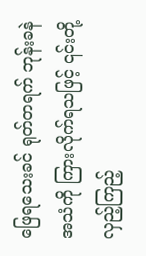ဖြေရသေးခင် ရုတ်တရက် ဘုန်းခနဲအသံကို ကြားလိုက်ရသဖြင့် ၎င်းတို့ လှည့်ကြည့်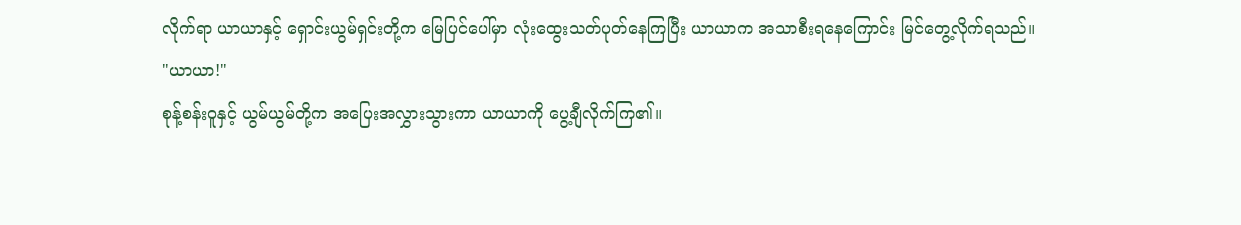လိုက်ရာ ယာယာနှင့် ရှောင်းယွမ်ရှင်းတို့က မြေပြင်ပေါ်မှာ လုံးထွေးသတ်ပုတ်နေကြပြီး ယာယာက အသာစီးရနေကြောင်း မြင်တွေ့လိုက်ရသည်။
"ယာယာ!"
စုန့်စန်းဝူနှင့် ယွမ်ယွမ်တို့က အပြေးအလွှားသွားကာ ယာယာကို ပွေ့ချီလိုက်ကြ၏။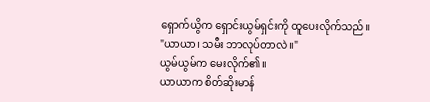ရှောက်ယွိက ရှောင်းယွမ်ရှင်းကို ထူပေးလိုက်သည်။
"ယာယာ၊ သမီး ဘာလုပ်တာလဲ။"
ယွမ်ယွမ်က မေးလိုက်၏။
ယာယာက စိတ်ဆိုးမာန်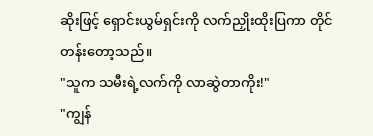ဆိုးဖြင့် ရှောင်းယွမ်ရှင်းကို လက်ညှိုးထိုးပြကာ တိုင်တန်းတော့သည်။
"သူက သမီးရဲ့လက်ကို လာဆွဲတာကိုး!"
"ကျွန်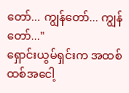တော်... ကျွန်တော်... ကျွန်တော်..."
ရှောင်းယွမ်ရှင်းက အထစ်ထစ်အငေါ့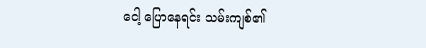ငေါ့ ပြောနေရင်း သမ်းကျစ်၏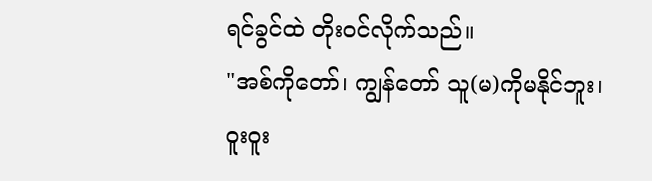ရင်ခွင်ထဲ တိုးဝင်လိုက်သည်။
"အစ်ကိုတော်၊ ကျွန်တော် သူ(မ)ကိုမနိုင်ဘူး၊ ဝူးဝူး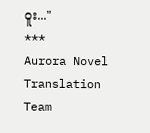ဝူး..."
***
Aurora Novel Translation Team